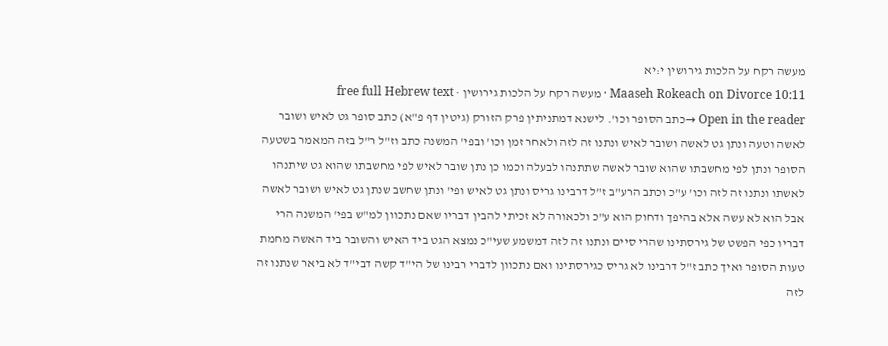מעשה רקח על הלכות גירושין י:יא
Maaseh Rokeach on Divorce 10:11 · מעשה רקח על הלכות גירושין · free full Hebrew text
Open in the reader →כתב הסופר וכו'. לישנא דמתניתין פרק הזורק (גיטין דף פ"א) כתב סופר גט לאיש ושובר לאשה וטעה ונתן גט לאשה ושובר לאיש ונתנו זה לזה ולאחר זמן וכו' ובפי' המשנה כתב וז"ל ר"ל בזה המאמר בשטעה הסופר ונתן לפי מחשבתו שהוא שובר לאשה שתתנהו לבעלה וכמו כן נתן שובר לאיש לפי מחשבתו שהוא גט שיתנהו לאשתו ונתנו זה לזה וכו' ע"כ וכתב הרע"ב ז"ל דרבינו גריס ונתן גט לאיש ופי' ונתן שחשב שנתן גט לאיש ושובר לאשה אבל הוא לא עשה אלא בהיפך ודחוק הוא ע"כ ולכאורה לא זכיתי להבין דבריו שאם נתכוון למ"ש בפי' המשנה הרי דבריו כפי הפשט של גירסתינו שהרי סיים ונתנו זה לזה דמשמע שעי"כ נמצא הגט ביד האיש והשובר ביד האשה מחמת טעות הסופר ואיך כתב ז"ל דרבינו לא גריס כגירסתינו ואם נתכוון לדברי רבינו של הי"ד קשה דבי"ד לא ביאר שנתנו זה לזה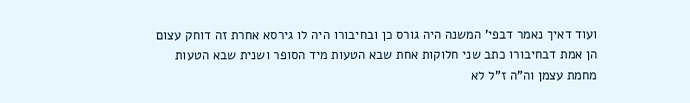ועוד דאיך נאמר דבפי' המשנה היה גורס כן ובחיבורו היה לו גירסא אחרת זה דוחק עצום הן אמת דבחיבורו כתב שני חלוקות אחת שבא הטעות מיד הסופר ושנית שבא הטעות מחמת עצמן וה"ה ז"ל לא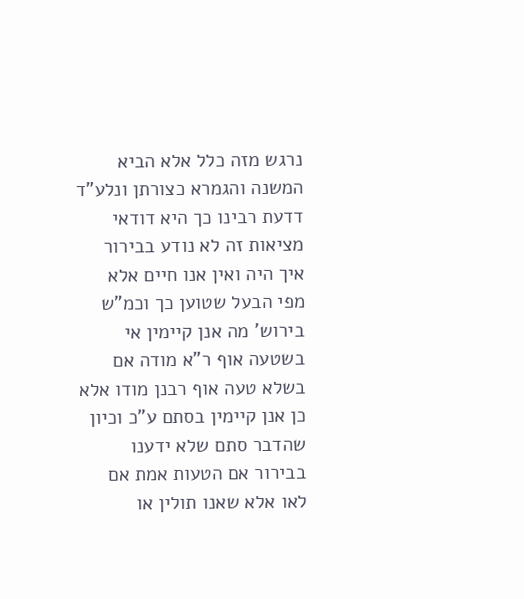נרגש מזה כלל אלא הביא המשנה והגמרא כצורתן ונלע"ד דדעת רבינו כך היא דודאי מציאות זה לא נודע בבירור איך היה ואין אנו חיים אלא מפי הבעל שטוען כך וכמ"ש בירוש' מה אנן קיימין אי בשטעה אוף ר"א מודה אם בשלא טעה אוף רבנן מודו אלא כן אנן קיימין בסתם ע"כ וכיון שהדבר סתם שלא ידענו בבירור אם הטעות אמת אם לאו אלא שאנו תולין או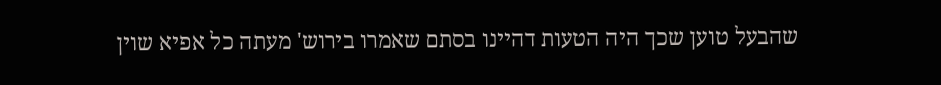שהבעל טוען שכך היה הטעות דהיינו בסתם שאמרו בירוש' מעתה כל אפיא שוין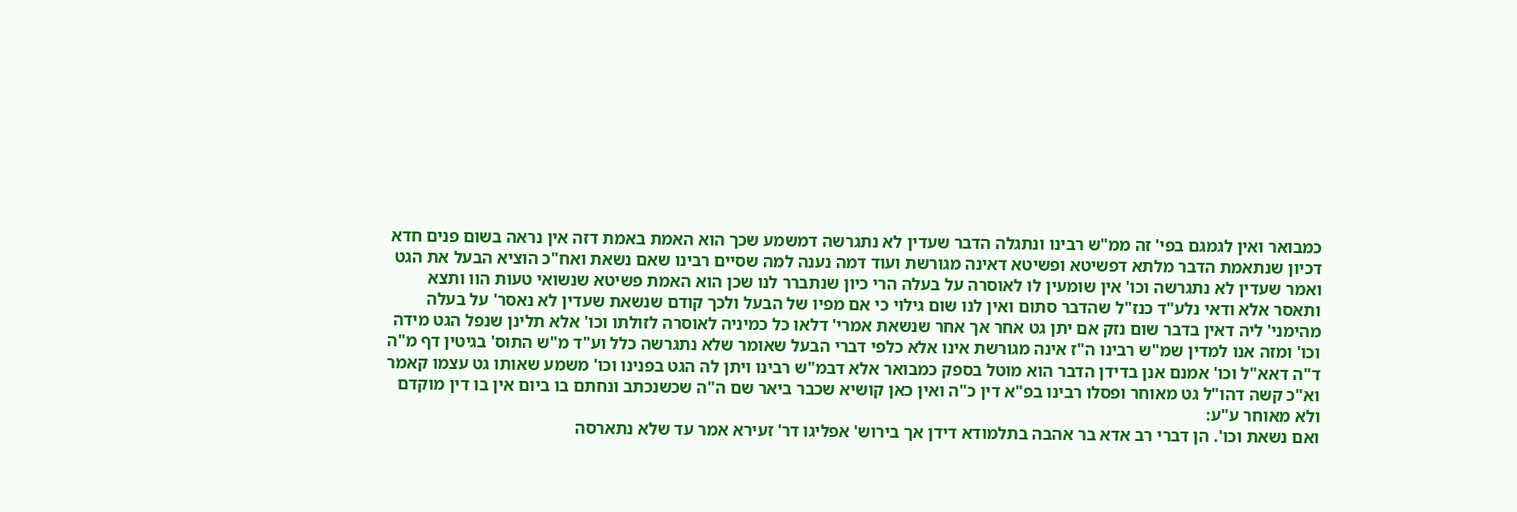כמבואר ואין לגמגם בפי' זה ממ"ש רבינו ונתגלה הדבר שעדין לא נתגרשה דמשמע שכך הוא האמת באמת דזה אין נראה בשום פנים חדא דכיון שנתאמת הדבר מלתא דפשיטא ופשיטא דאינה מגורשת ועוד דמה נענה למה שסיים רבינו שאם נשאת ואח"כ הוציא הבעל את הגט ואמר שעדין לא נתגרשה וכו' אין שומעין לו לאוסרה על בעלה הרי כיון שנתברר לנו שכן הוא האמת פשיטא שנשואי טעות הוו ותצא ותאסר אלא ודאי נלע"ד כנז"ל שהדבר סתום ואין לנו שום גילוי כי אם מפיו של הבעל ולכך קודם שנשאת שעדין לא נאסר' על בעלה מהימני' ליה דאין בדבר שום נזק אם יתן גט אחר אך אחר שנשאת אמרי' דלאו כל כמיניה לאוסרה לזולתו וכו' אלא תלינן שנפל הגט מידה וכו' ומזה אנו למדין שמ"ש רבינו ה"ז אינה מגורשת אינו אלא כלפי דברי הבעל שאומר שלא נתגרשה כלל וע"ד מ"ש התוס' בגיטין דף מ"ה ד"ה דאא"ל וכו' אמנם אנן בדידן הדבר הוא מוטל בספק כמבואר אלא דבמ"ש רבינו ויתן לה הגט בפנינו וכו' משמע שאותו גט עצמו קאמר וא"כ קשה דהו"ל גט מאוחר ופסלו רבינו בפ"א דין כ"ה ואין כאן קושיא שכבר ביאר שם ה"ה שכשנכתב ונחתם בו ביום אין בו דין מוקדם ולא מאוחר ע"ע:
ואם נשאת וכו'. הן דברי רב אדא בר אהבה בתלמודא דידן אך בירוש' אפליגו דר' זעירא אמר עד שלא נתארסה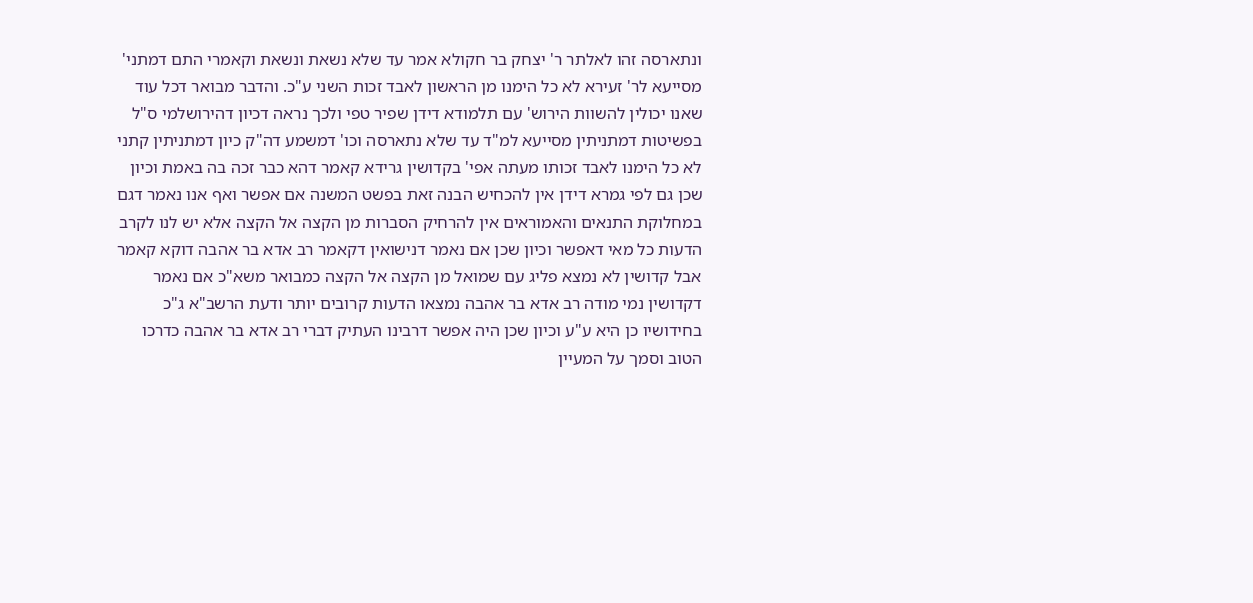ונתארסה זהו לאלתר ר' יצחק בר חקולא אמר עד שלא נשאת ונשאת וקאמרי התם דמתני' מסייעא לר' זעירא לא כל הימנו מן הראשון לאבד זכות השני ע"כ. והדבר מבואר דכל עוד שאנו יכולין להשוות הירוש' עם תלמודא דידן שפיר טפי ולכך נראה דכיון דהירושלמי ס"ל בפשיטות דמתניתין מסייעא למ"ד עד שלא נתארסה וכו' דמשמע דה"ק כיון דמתניתין קתני לא כל הימנו לאבד זכותו מעתה אפי' בקדושין גרידא קאמר דהא כבר זכה בה באמת וכיון שכן גם לפי גמרא דידן אין להכחיש הבנה זאת בפשט המשנה אם אפשר ואף אנו נאמר דגם במחלוקת התנאים והאמוראים אין להרחיק הסברות מן הקצה אל הקצה אלא יש לנו לקרב הדעות כל מאי דאפשר וכיון שכן אם נאמר דנישואין דקאמר רב אדא בר אהבה דוקא קאמר אבל קדושין לא נמצא פליג עם שמואל מן הקצה אל הקצה כמבואר משא"כ אם נאמר דקדושין נמי מודה רב אדא בר אהבה נמצאו הדעות קרובים יותר ודעת הרשב"א ג"כ בחידושיו כן היא ע"ע וכיון שכן היה אפשר דרבינו העתיק דברי רב אדא בר אהבה כדרכו הטוב וסמך על המעיין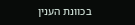בכוונת הענין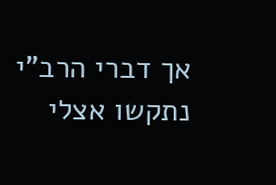אך דברי הרב"י נתקשו אצלי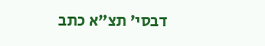דבסי' תצ"א כתב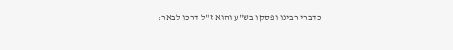כדברי רבינו ופסקו בש"ע והוא ז"ל דרכו לבאר: